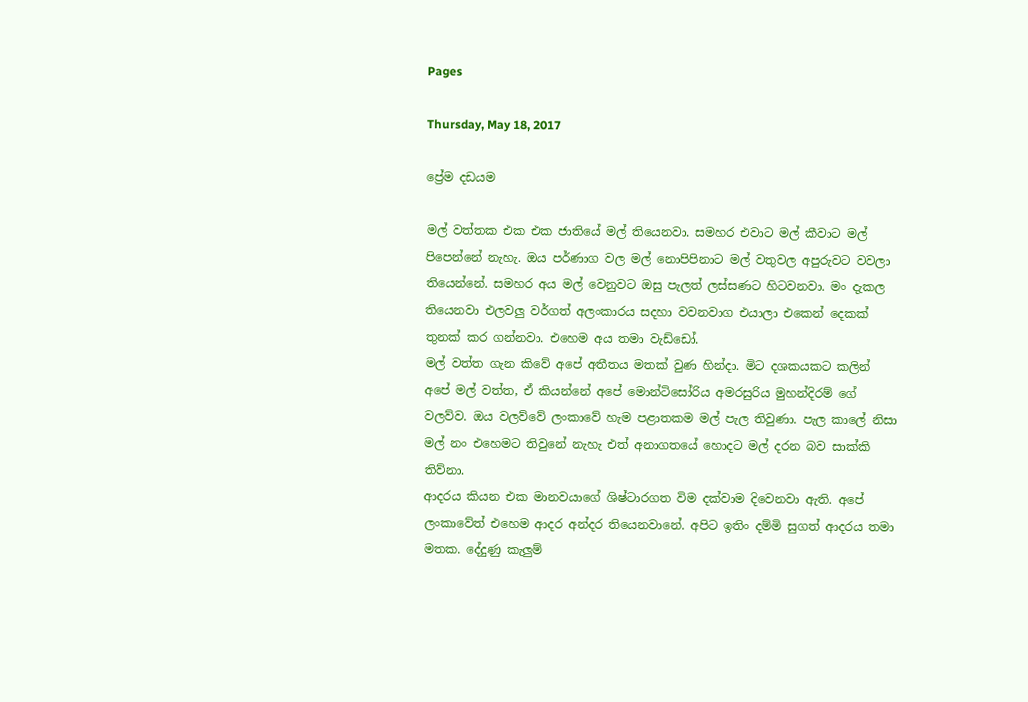Pages

Thursday, May 18, 2017

ප්‍රේම දඩයම

මල් වත්තක එක එක ජාතියේ මල් තියෙනවා. සමහර එවාට මල් කීවාට මල් පිපෙන්නේ නැහැ. ඔය පර්ණාග වල මල් නොපිපිනාට මල් වතුවල අපුරුවට වවලා තියෙන්නේ. සමහර අය මල් වෙනුවට ඔසු පැලත් ලස්සණට හිටවනවා. මං දැකල තියෙනවා එලවලු වර්ගත් අලංකාරය සදහා වවනවාග එයාලා එකෙන් දෙකක් තුනක් කර ගන්නවා. එහෙම අය තමා වැඩ්ඩෝ.
මල් වත්ත ගැන කිවේ අපේ අතීතය මතක් වුණ හින්දා. මිට දශකයකට කලින් අපේ මල් වත්ත, ඒ කියන්නේ අපේ මොන්ටිසෝරිය අමරසුරිය මුහන්දිරම් ගේ වලව්ව. ඔය වලව්වේ ලංකාවේ හැම පළාතකම මල් පැල තිවුණා. පැල කාලේ නිසා මල් නං එහෙමට තිවුනේ නැහැ එත් අනාගතයේ හොදට මල් දරන බව සාක්කි තිව්නා.
ආදරය කියන එක මානවයාගේ ශිෂ්ටාරගත විම දක්වාම දිවෙනවා ඇති. අපේ ලංකාවේත් එහෙම ආදර අන්දර තියෙනවානේ. අපිට ඉතිං දම්මි සුගත් ආදරය තමා මතක. දේදුණු කැලුම්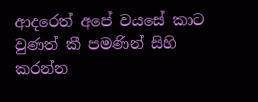ආදරෙත් අපේ වයසේ කාට වුණත් කී පමණින් සිහි කරන්න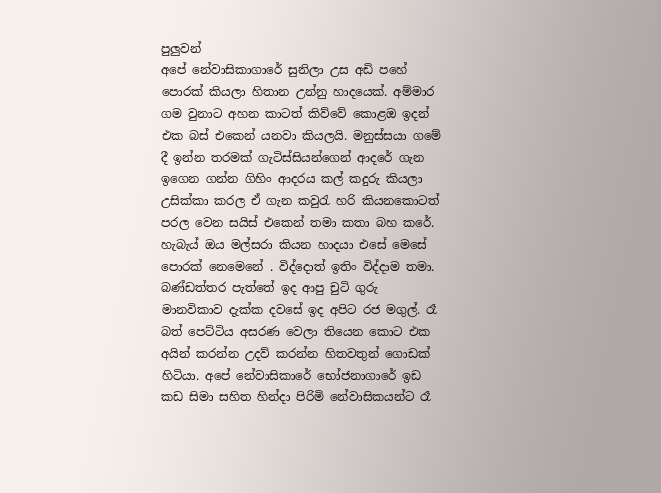පුලුවන්
අපේ නේවාසිකාගාරේ සුනිලා උස අඩි පහේ පොරක් කියලා හිතාන උන්නු හාදයෙක්. අම්මාර ගම වුනාට අහන කාටත් කිව්වේ කොළඔ ඉදන් එක බස් එකෙන් යනවා කියලයි. මනුස්සයා ගමේ දී ඉන්න තරමක් ගැටිස්සියන්ගෙන් ආදරේ ගැන ඉගෙන ගන්න ගිහිං ආදරය කල් කදුරු කියලා උසික්කා කරල ඒ ගැන කවුරැ හරි කියනකොටත් පරල වෙන සයිස් එකෙන් තමා කතා බහ කරේ.
හැබැය් ඔය මල්සරා කියන හාදයා එසේ මෙසේ පොරක් නෙමෙනේ . විද්දොත් ඉතිං විද්දාම තමා. බණ්ඩත්තර පැත්තේ ඉද ආපු චුටි ගුරු මානවිකාව දැක්ක දවසේ ඉද අපිට රජ මගුල්. රෑ බත් පෙට්ටිය අසරණ වෙලා තියෙන කොට එක අයින් කරන්න උදව් කරන්න හිතවතුන් ගොඩක් හිටියා. අපේ නේවාසිකාරේ භෝජනාගාරේ ඉඩ කඩ සිමා සහිත හින්දා පිරිමි නේවාසිකයන්ට රෑ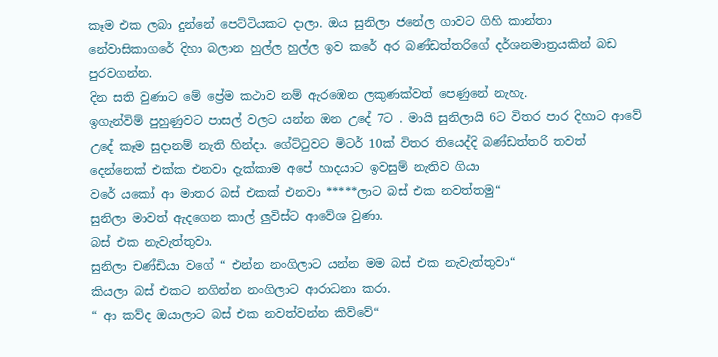කෑම එක ලබා දුන්නේ පෙට්ටියකට දාලා. ඔය සුනිලා ජනේල ගාවට ගිහි කාන්තා නේවාසිකාගරේ දිහා බලාන හුල්ල හුල්ල ඉව කරේ අර බණ්ඩත්තරිගේ දර්ශනමාත්‍රයකින් බඩ පුරවගන්න.
දින සති වුණාට මේ ප්‍රේ‍ම කථාව නම් ඇරඹෙන ලකුණක්වත් පෙණුනේ නැහැ.
ඉගැන්විම් පුහුණුවට පාසල් වලට යන්න ඔන උදේ 7ට . මායි සුනිලායි 6ට විතර පාර දිහාට ආවේ උදේ කෑම සුදානම් නැති හින්දා. ගේට්ටුවට මිටර් 10ක් විතර තියෙද්දි බණ්ඩත්තරි තවත් දෙන්නෙක් එක්ක එනවා දැක්කාම අපේ හාදයාට ඉවසුම් නැතිව ගියා
වරේ යකෝ ආ මාතර බස් එකක් එනවා *****ලාට බස් එක නවත්තමු“
සුනිලා මාවත් ඇදගෙන කාල් ලුවිස්ට ආවේශ වුණා.
බස් එක නැවැත්තුවා.
සුනිලා චණ්ඩියා වගේ “ එන්න නංගිලාට යන්න මම බස් එක නැවැත්තුවා“
කියලා බස් එකට නගින්න නංගිලාට ආරාධනා කරා.
“ ආ කව්ද ඔයාලාට බස් එක නවත්වන්න කිව්වේ“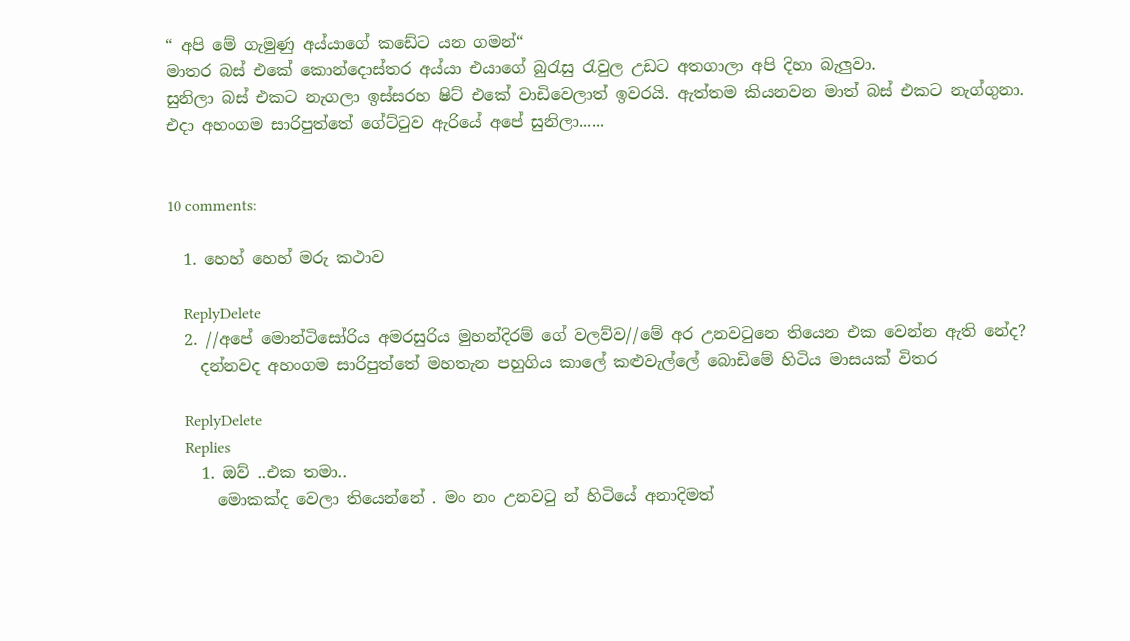“ අපි මේ ගැමුණු අය්යාගේ කඩේට යන ගමන්“
මාතර බස් එකේ කොන්දොස්තර අය්යා එයාගේ බුරැසු රැවුල උඩට අතගාලා අපි දිහා බැලුවා.
සුනිලා බස් එකට නැගලා ඉස්සරහ ෂිට් එකේ වාඩිවෙලාත් ඉවරයි. ඇත්තම කියනවන මාත් බස් එකට නැග්ගුනා.
එදා අහංගම සාරිපුත්තේ ගේට්ටුව ඇරියේ අපේ සුනිලා......


10 comments:

  1. හෙහ් හෙහ් මරු කථාව

    ReplyDelete
  2. //අපේ මොන්ටිසෝරිය අමරසුරිය මුහන්දිරම් ගේ වලව්ව//මේ අර උනවටුනෙ තියෙන එක වෙන්න ඇති නේද?
    දන්නවද අහංගම සාරිපුත්තේ මහතැන පහුගිය කාලේ කළුවැල්ලේ බොඩිමේ හිටිය මාසයක් විතර

    ReplyDelete
    Replies
    1. ඔව් ..එක තමා..
      මොකක්ද වෙලා තියෙන්නේ . මං නං උනවටු න් හිටියේ අනාදිමත්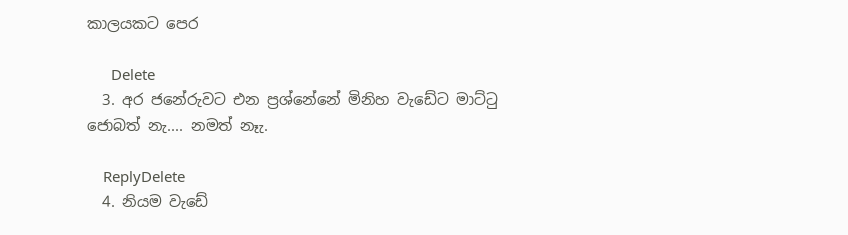කාලයකට පෙර

      Delete
  3. අර ජනේරුවට එන ප්‍ර‍ශ්නේනේ මිනිහ වැඩේට මාට්ටු ජොබත් නැ.... නමත් නෑැ.

    ReplyDelete
  4. නියම වැඩේ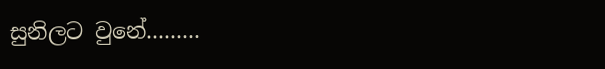සුනිලට වුනේ.........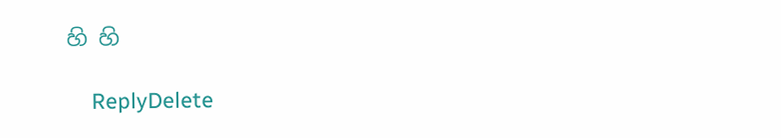හි හි

    ReplyDelete